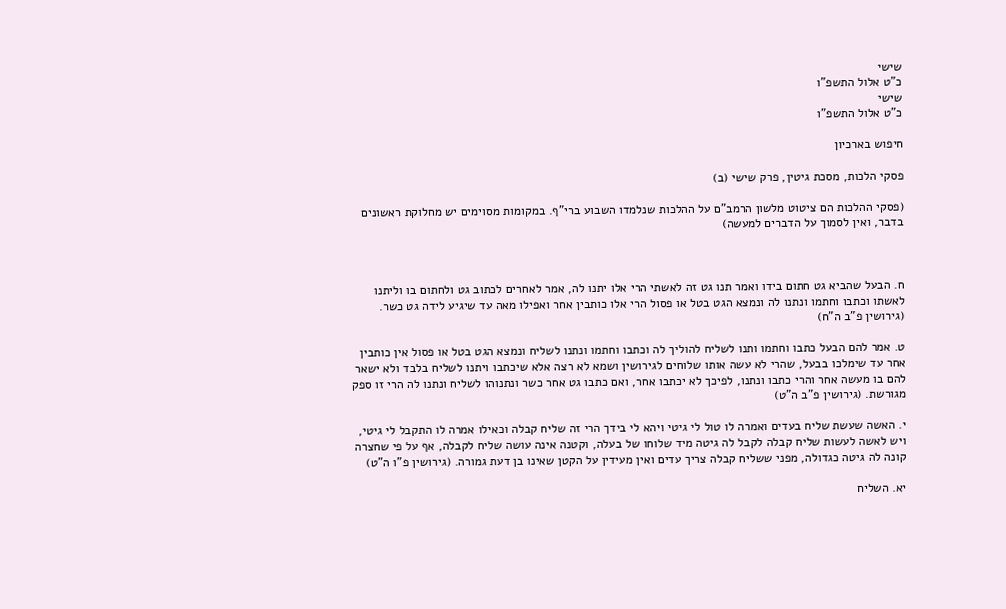שישי
כ"ט אלול התשפ"ו
שישי
כ"ט אלול התשפ"ו

חיפוש בארכיון

פסקי הלכות, מסכת גיטין, פרק שישי (ב)

(פסקי ההלכות הם ציטוט מלשון הרמב"ם על ההלכות שנלמדו השבוע ברי"ף. במקומות מסוימים יש מחלוקת ראשונים בדבר, ואין לסמוך על הדברים למעשה)



ח. הבעל שהביא גט חתום בידו ואמר תנו גט זה לאשתי הרי אלו יתנו לה, אמר לאחרים לכתוב גט ולחתום בו וליתנו לאשתו וכתבו וחתמו ונתנו לה ונמצא הגט בטל או פסול הרי אלו כותבין אחר ואפילו מאה עד שיגיע לידה גט כשר. (גירושין פ"ב ה"ח)

ט. אמר להם הבעל כתבו וחתמו ותנו לשליח להוליך לה וכתבו וחתמו ונתנו לשליח ונמצא הגט בטל או פסול אין כותבין אחר עד שימלכו בבעל, שהרי לא עשה אותו שלוחים לגירושין ושמא לא רצה אלא שיכתבו ויתנו לשליח בלבד ולא ישאר להם בו מעשה אחר והרי כתבו ונתנו, לפיכך לא יכתבו אחר, ואם כתבו גט אחר כשר ונתנוהו לשליח ונתנו לה הרי זו ספק מגורשת. (גירושין פ"ב ה"ט)

י. האשה שעשת שליח בעדים ואמרה לו טול לי גיטי ויהא לי בידך הרי זה שליח קבלה וכאילו אמרה לו התקבל לי גיטי, ויש לאשה לעשות שליח קבלה לקבל לה גיטה מיד שלוחו של בעלה, וקטנה אינה עושה שליח לקבלה, אף על פי שחצרה קונה לה גיטה כגדולה, מפני ששליח קבלה צריך עדים ואין מעידין על הקטן שאינו בן דעת גמורה. (גירושין פ"ו ה"ט)

יא. השליח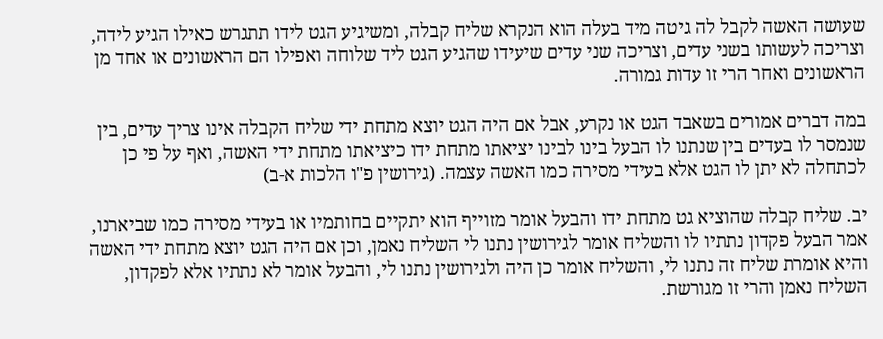שעושה האשה לקבל לה גיטה מיד בעלה הוא הנקרא שליח קבלה, ומשיגיע הגט לידו תתגרש כאילו הגיע לידה, וצריכה לעשותו בשני עדים, וצריכה שני עדים שיעידו שהגיע הגט ליד שלוחה ואפילו הם הראשונים או אחד מן הראשונים ואחר הרי זו עדות גמורה.

במה דברים אמורים בשאבד הגט או נקרע, אבל אם היה הגט יוצא מתחת ידי שליח הקבלה אינו צריך עדים, בין שנמסר לו בעדים בין שנתנו לו הבעל בינו לבינו יציאתו מתחת ידו כיציאתו מתחת ידי האשה, ואף על פי כן לכתחלה לא יתן לו הגט אלא בעידי מסירה כמו האשה עצמה. (גירושין פ"ו הלכות א-ב)

יב. שליח קבלה שהוציא גט מתחת ידו והבעל אומר מזוייף הוא יתקיים בחותמיו או בעידי מסירה כמו שביארנו, אמר הבעל פקדון נתתיו לו והשליח אומר לגירושין נתנו לי השליח נאמן, וכן אם היה הגט יוצא מתחת ידי האשה והיא אומרת שליח זה נתנו לי, והשליח אומר כן היה ולגירושין נתנו לי, והבעל אומר לא נתתיו אלא לפקדון, השליח נאמן והרי זו מגורשת.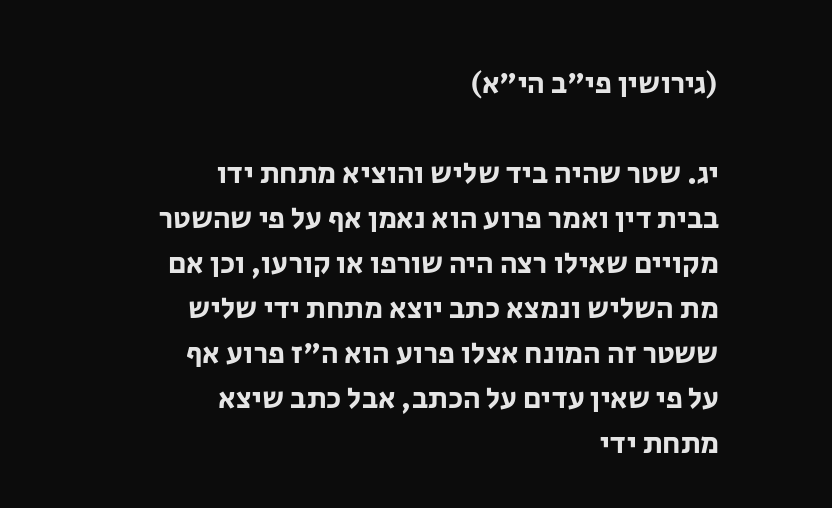(גירושין פי"ב הי"א)

יג. שטר שהיה ביד שליש והוציא מתחת ידו בבית דין ואמר פרוע הוא נאמן אף על פי שהשטר מקויים שאילו רצה היה שורפו או קורעו, וכן אם מת השליש ונמצא כתב יוצא מתחת ידי שליש ששטר זה המונח אצלו פרוע הוא ה"ז פרוע אף על פי שאין עדים על הכתב, אבל כתב שיצא מתחת ידי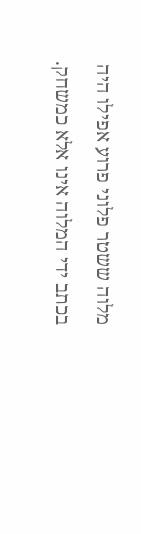מלוה ששטר פלוני פרוע אפילו היה בכתב ידי המלוה אינו אלא כמשחק.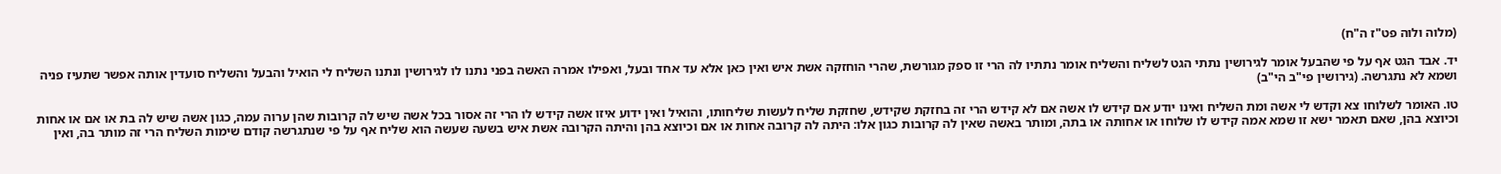(מלוה ולוה פט"ז ה"ח)

יד. אבד הגט אף על פי שהבעל אומר לגירושין נתתי הגט לשליח והשליח אומר נתתיו לה הרי זו ספק מגורשת, שהרי הוחזקה אשת איש ואין כאן אלא עד אחד ובעל, ואפילו אמרה האשה בפני נתנו לו לגירושין ונתנו השליח לי הואיל והבעל והשליח סועדין אותה אפשר שתעיז פניה ושמא לא נתגרשה. (גירושין פי"ב הי"ב)

טו. האומר לשלוחו צא וקדש לי אשה ומת השליח ואינו יודע אם קידש לו אשה אם לא קידש הרי זה בחזקת שקידש, שחזקת שליח לעשות שליחותו, והואיל ואין ידוע איזו אשה קידש לו הרי זה אסור בכל אשה שיש לה קרובות שהן ערוה עמה, כגון אשה שיש לה בת או אם או אחות וכיוצא בהן, שאם תאמר ישא זו שמא אמה קידש לו שלוחו או אחותה או בתה, ומותר באשה שאין לה קרובות כגון אלו: היתה לה קרובה אחות או אם וכיוצא בהן והיתה הקרובה אשת איש בשעה שעשה הוא שליח אף על פי שנתגרשה קודם שימות השליח הרי זה מותר בה, ואין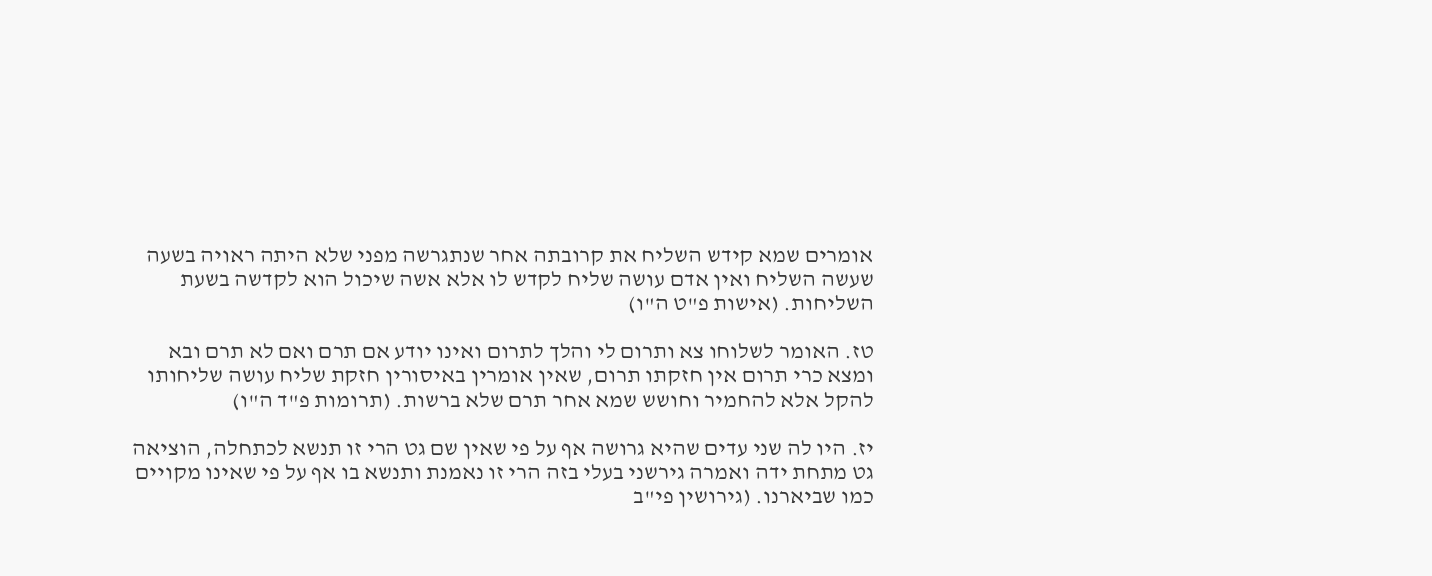אומרים שמא קידש השליח את קרובתה אחר שנתגרשה מפני שלא היתה ראויה בשעה שעשה השליח ואין אדם עושה שליח לקדש לו אלא אשה שיכול הוא לקדשה בשעת השליחות. (אישות פ"ט ה"ו)

טז. האומר לשלוחו צא ותרום לי והלך לתרום ואינו יודע אם תרם ואם לא תרם ובא ומצא כרי תרום אין חזקתו תרום, שאין אומרין באיסורין חזקת שליח עושה שליחותו להקל אלא להחמיר וחושש שמא אחר תרם שלא ברשות. (תרומות פ"ד ה"ו)

יז. היו לה שני עדים שהיא גרושה אף על פי שאין שם גט הרי זו תנשא לכתחלה, הוציאה גט מתחת ידה ואמרה גירשני בעלי בזה הרי זו נאמנת ותנשא בו אף על פי שאינו מקויים כמו שביארנו. (גירושין פי"ב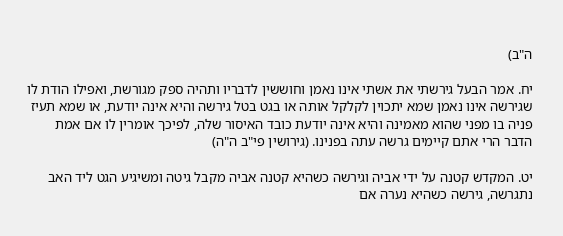ה"ב)

יח. אמר הבעל גירשתי את אשתי אינו נאמן וחוששין לדבריו ותהיה ספק מגורשת, ואפילו הודת לו שגירשה אינו נאמן שמא יתכוין לקלקל אותה או בגט בטל גירשה והיא אינה יודעת, או שמא תעיז פניה בו מפני שהוא מאמינה והיא אינה יודעת כובד האיסור שלה, לפיכך אומרין לו אם אמת הדבר הרי אתם קיימים גרשה עתה בפנינו. (גירושין פי"ב ה"ה)

יט. המקדש קטנה על ידי אביה וגירשה כשהיא קטנה אביה מקבל גיטה ומשיגיע הגט ליד האב נתגרשה, גירשה כשהיא נערה אם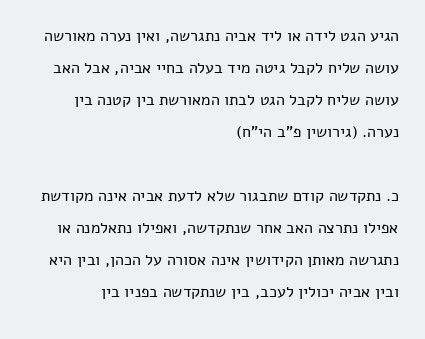הגיע הגט לידה או ליד אביה נתגרשה, ואין נערה מאורשה עושה שליח לקבל גיטה מיד בעלה בחיי אביה, אבל האב עושה שליח לקבל הגט לבתו המאורשת בין קטנה בין נערה. (גירושין פ"ב הי"ח)

כ. נתקדשה קודם שתבגור שלא לדעת אביה אינה מקודשת אפילו נתרצה האב אחר שנתקדשה, ואפילו נתאלמנה או נתגרשה מאותן הקידושין אינה אסורה על הכהן, ובין היא ובין אביה יכולין לעכב, בין שנתקדשה בפניו בין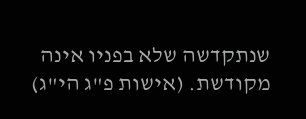שנתקדשה שלא בפניו אינה מקודשת. (אישות פ"ג הי"ג)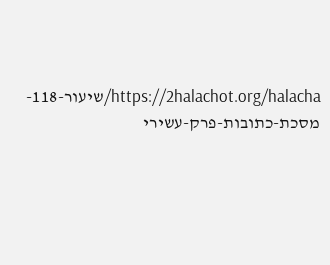https://2halachot.org/halacha/שיעור-118-מסכת-כתובות-פרק-עשירי